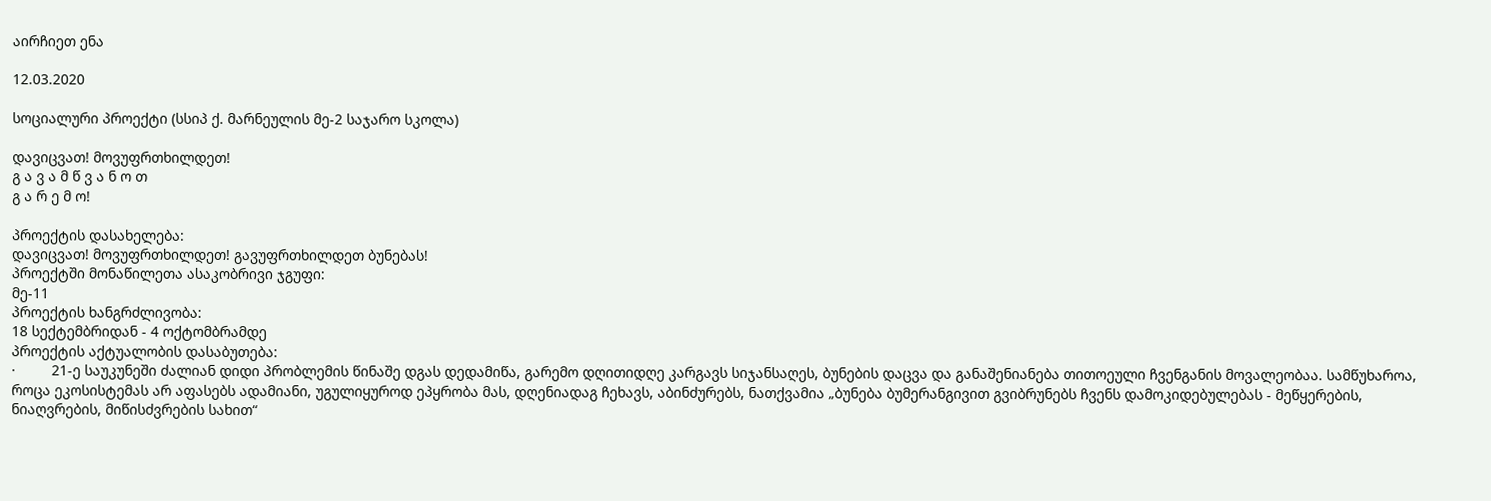აირჩიეთ ენა

12.03.2020

სოციალური პროექტი (სსიპ ქ. მარნეულის მე-2 საჯარო სკოლა)

დავიცვათ! მოვუფრთხილდეთ!
გ ა ვ ა მ წ ვ ა ნ ო თ
გ ა რ ე მ ო!

პროექტის დასახელება:
დავიცვათ! მოვუფრთხილდეთ! გავუფრთხილდეთ ბუნებას!
პროექტში მონაწილეთა ასაკობრივი ჯგუფი:
მე-11
პროექტის ხანგრძლივობა:
18 სექტემბრიდან - 4 ოქტომბრამდე
პროექტის აქტუალობის დასაბუთება:
·         21-ე საუკუნეში ძალიან დიდი პრობლემის წინაშე დგას დედამიწა, გარემო დღითიდღე კარგავს სიჯანსაღეს, ბუნების დაცვა და განაშენიანება თითოეული ჩვენგანის მოვალეობაა. სამწუხაროა, როცა ეკოსისტემას არ აფასებს ადამიანი, უგულიყუროდ ეპყრობა მას, დღენიადაგ ჩეხავს, აბინძურებს, ნათქვამია „ბუნება ბუმერანგივით გვიბრუნებს ჩვენს დამოკიდებულებას - მეწყერების, ნიაღვრების, მიწისძვრების სახით“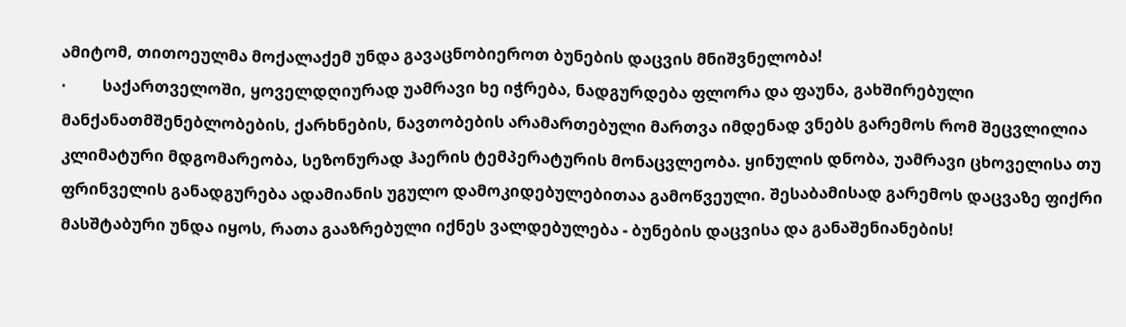ამიტომ, თითოეულმა მოქალაქემ უნდა გავაცნობიეროთ ბუნების დაცვის მნიშვნელობა!
·         საქართველოში, ყოველდღიურად უამრავი ხე იჭრება, ნადგურდება ფლორა და ფაუნა, გახშირებული მანქანათმშენებლობების, ქარხნების, ნავთობების არამართებული მართვა იმდენად ვნებს გარემოს რომ შეცვლილია კლიმატური მდგომარეობა, სეზონურად ჰაერის ტემპერატურის მონაცვლეობა. ყინულის დნობა, უამრავი ცხოველისა თუ ფრინველის განადგურება ადამიანის უგულო დამოკიდებულებითაა გამოწვეული. შესაბამისად გარემოს დაცვაზე ფიქრი მასშტაბური უნდა იყოს, რათა გააზრებული იქნეს ვალდებულება - ბუნების დაცვისა და განაშენიანების!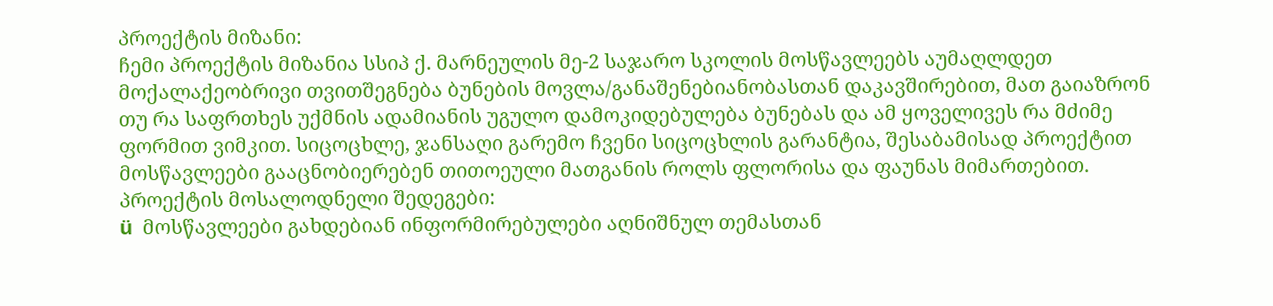პროექტის მიზანი:
ჩემი პროექტის მიზანია სსიპ ქ. მარნეულის მე-2 საჯარო სკოლის მოსწავლეებს აუმაღლდეთ მოქალაქეობრივი თვითშეგნება ბუნების მოვლა/განაშენებიანობასთან დაკავშირებით, მათ გაიაზრონ თუ რა საფრთხეს უქმნის ადამიანის უგულო დამოკიდებულება ბუნებას და ამ ყოველივეს რა მძიმე ფორმით ვიმკით. სიცოცხლე, ჯანსაღი გარემო ჩვენი სიცოცხლის გარანტია, შესაბამისად პროექტით მოსწავლეები გააცნობიერებენ თითოეული მათგანის როლს ფლორისა და ფაუნას მიმართებით.
პროექტის მოსალოდნელი შედეგები:
ü  მოსწავლეები გახდებიან ინფორმირებულები აღნიშნულ თემასთან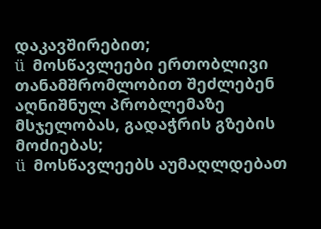დაკავშირებით;
ü  მოსწავლეები ერთობლივი თანამშრომლობით შეძლებენ აღნიშნულ პრობლემაზე მსჯელობას, გადაჭრის გზების მოძიებას;
ü  მოსწავლეებს აუმაღლდებათ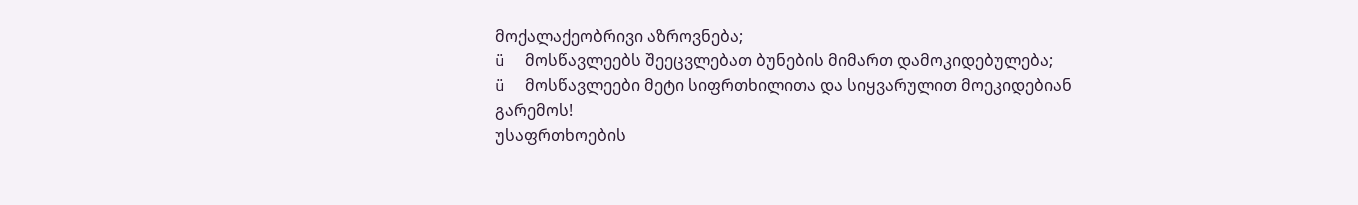მოქალაქეობრივი აზროვნება;
ü  მოსწავლეებს შეეცვლებათ ბუნების მიმართ დამოკიდებულება;
ü  მოსწავლეები მეტი სიფრთხილითა და სიყვარულით მოეკიდებიან გარემოს!
უსაფრთხოების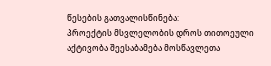წესების გათვალისწინება:
პროექტის მსვლელობის დროს თითოეული აქტივობა შეესაბამება მოსწავლეთა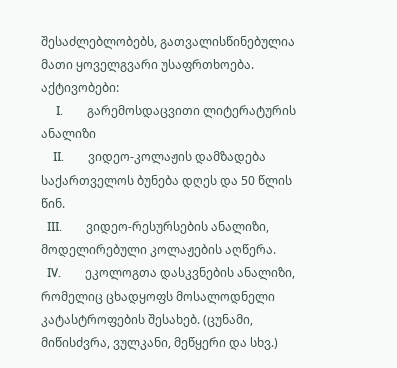შესაძლებლობებს, გათვალისწინებულია მათი ყოველგვარი უსაფრთხოება.
აქტივობები:
     I.        გარემოსდაცვითი ლიტერატურის ანალიზი
    II.        ვიდეო-კოლაჟის დამზადება საქართველოს ბუნება დღეს და 50 წლის წინ.
  III.        ვიდეო-რესურსების ანალიზი, მოდელირებული კოლაჟების აღწერა.
  IV.        ეკოლოგთა დასკვნების ანალიზი, რომელიც ცხადყოფს მოსალოდნელი კატასტროფების შესახებ. (ცუნამი, მიწისძვრა, ვულკანი, მეწყერი და სხვ.)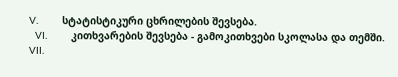V.        სტატისტიკური ცხრილების შევსება.
  VI.        კითხვარების შევსება - გამოკითხვები სკოლასა და თემში.
VII.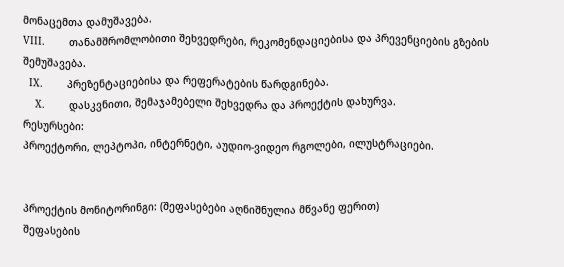მონაცემთა დამუშავება.
VIII.        თანამშრომლობითი შეხვედრები, რეკომენდაციებისა და პრევენციების გზების შემუშავება.
  IX.        პრეზენტაციებისა და რეფერატების წარდგინება.
    X.        დასკვნითი, შემაჯამებელი შეხვედრა და პროექტის დახურვა.
რესურსები:
პროექტორი, ლეპტოპი, ინტერნეტი, აუდიო-ვიდეო რგოლები, ილუსტრაციები.


პროექტის მონიტორინგი: (შეფასებები აღნიშნულია მწვანე ფერით)
შეფასების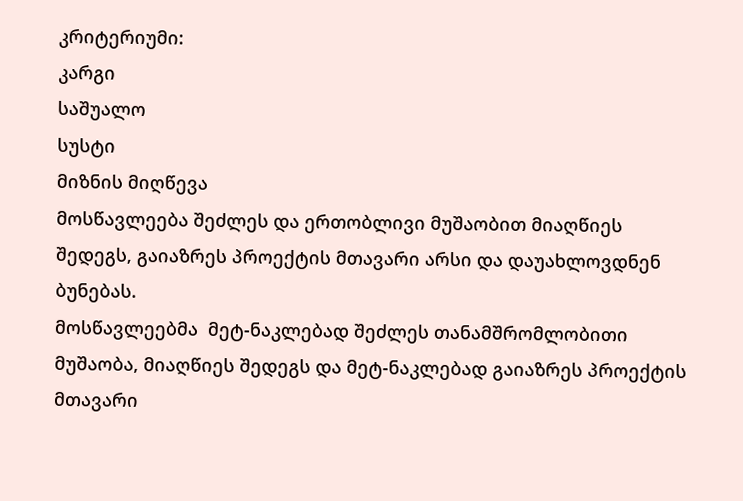კრიტერიუმი:
კარგი
საშუალო
სუსტი
მიზნის მიღწევა
მოსწავლეება შეძლეს და ერთობლივი მუშაობით მიაღწიეს შედეგს, გაიაზრეს პროექტის მთავარი არსი და დაუახლოვდნენ ბუნებას.
მოსწავლეებმა  მეტ-ნაკლებად შეძლეს თანამშრომლობითი მუშაობა, მიაღწიეს შედეგს და მეტ-ნაკლებად გაიაზრეს პროექტის მთავარი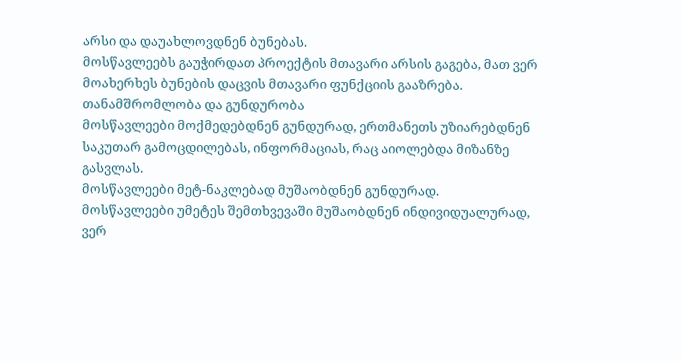არსი და დაუახლოვდნენ ბუნებას.
მოსწავლეებს გაუჭირდათ პროექტის მთავარი არსის გაგება, მათ ვერ მოახერხეს ბუნების დაცვის მთავარი ფუნქციის გააზრება.
თანამშრომლობა და გუნდურობა
მოსწავლეები მოქმედებდნენ გუნდურად, ერთმანეთს უზიარებდნენ საკუთარ გამოცდილებას, ინფორმაციას, რაც აიოლებდა მიზანზე გასვლას.
მოსწავლეები მეტ-ნაკლებად მუშაობდნენ გუნდურად.
მოსწავლეები უმეტეს შემთხვევაში მუშაობდნენ ინდივიდუალურად, ვერ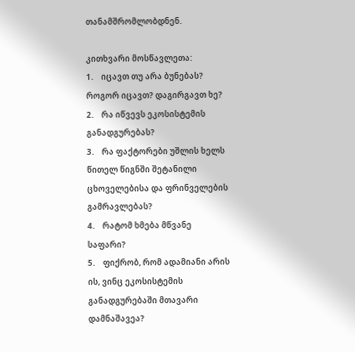თანამშრომლობდნენ.

კითხვარი მოსწავლეთა:
1.    იცავთ თუ არა ბუნებას? როგორ იცავთ? დაგირგავთ ხე?
2.    რა იწვევს ეკოსისტემის განადგურებას?
3.    რა ფაქტორები უშლის ხელს წითელ წიგნში შეტანილი ცხოველებისა და ფრინველების გამრავლებას?
4.    რატომ ხმება მწვანე საფარი?
5.    ფიქრობ, რომ ადამიანი არის ის, ვინც ეკოსისტემის განადგურებაში მთავარი დამნაშავეა?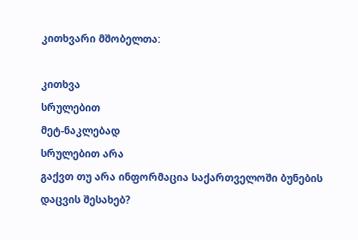კითხვარი მშობელთა:

კითხვა
სრულებით
მეტ-ნაკლებად
სრულებით არა
გაქვთ თუ არა ინფორმაცია საქართველოში ბუნების დაცვის შესახებ?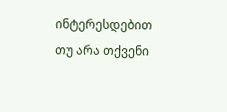ინტერესდებით თუ არა თქვენი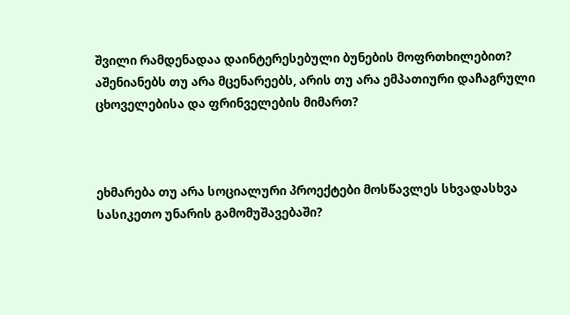შვილი რამდენადაა დაინტერესებული ბუნების მოფრთხილებით?
აშენიანებს თუ არა მცენარეებს, არის თუ არა ემპათიური დაჩაგრული ცხოველებისა და ფრინველების მიმართ?



ეხმარება თუ არა სოციალური პროექტები მოსწავლეს სხვადასხვა სასიკეთო უნარის გამომუშავებაში?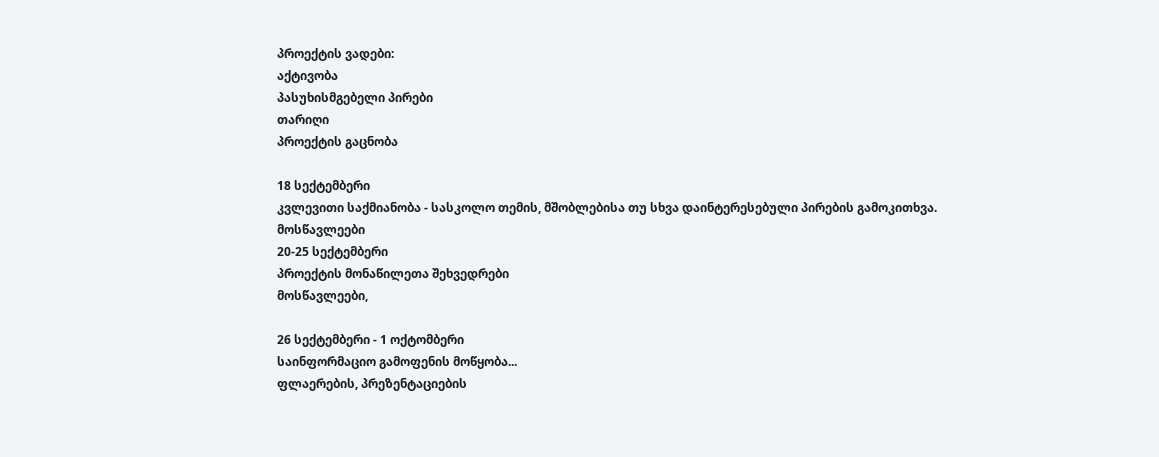პროექტის ვადები:
აქტივობა
პასუხისმგებელი პირები
თარიღი
პროექტის გაცნობა

18 სექტემბერი
კვლევითი საქმიანობა - სასკოლო თემის, მშობლებისა თუ სხვა დაინტერესებული პირების გამოკითხვა.
მოსწავლეები
20-25 სექტემბერი
პროექტის მონაწილეთა შეხვედრები
მოსწავლეები,

26 სექტემბერი - 1 ოქტომბერი
საინფორმაციო გამოფენის მოწყობა...
ფლაერების, პრეზენტაციების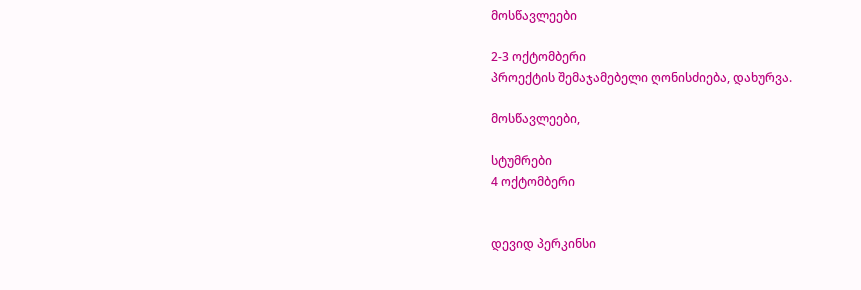მოსწავლეები

2-3 ოქტომბერი
პროექტის შემაჯამებელი ღონისძიება, დახურვა.

მოსწავლეები,

სტუმრები
4 ოქტომბერი


დევიდ პერკინსი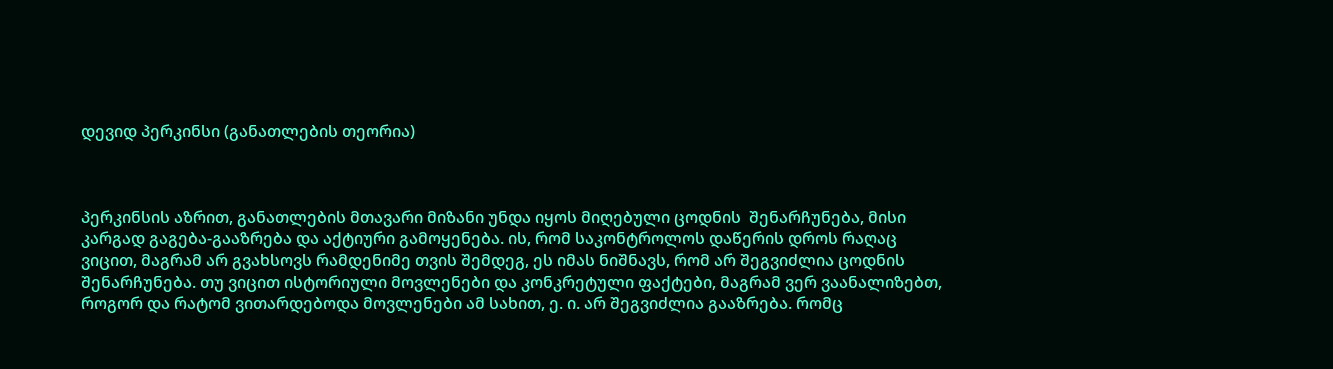დევიდ პერკინსი (განათლების თეორია)



პერკინსის აზრით, განათლების მთავარი მიზანი უნდა იყოს მიღებული ცოდნის  შენარჩუნება, მისი კარგად გაგება-გააზრება და აქტიური გამოყენება. ის, რომ საკონტროლოს დაწერის დროს რაღაც ვიცით, მაგრამ არ გვახსოვს რამდენიმე თვის შემდეგ, ეს იმას ნიშნავს, რომ არ შეგვიძლია ცოდნის შენარჩუნება. თუ ვიცით ისტორიული მოვლენები და კონკრეტული ფაქტები, მაგრამ ვერ ვაანალიზებთ,  როგორ და რატომ ვითარდებოდა მოვლენები ამ სახით, ე. ი. არ შეგვიძლია გააზრება. რომც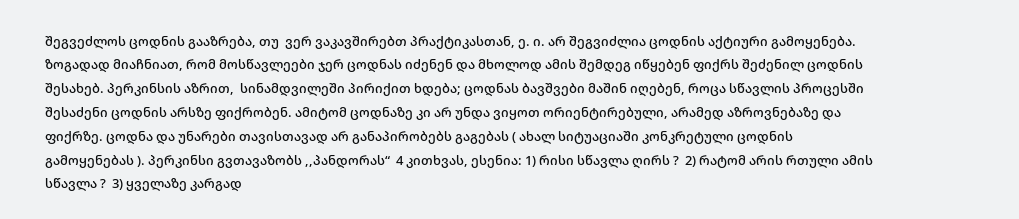შეგვეძლოს ცოდნის გააზრება, თუ  ვერ ვაკავშირებთ პრაქტიკასთან, ე. ი. არ შეგვიძლია ცოდნის აქტიური გამოყენება. ზოგადად მიაჩნიათ, რომ მოსწავლეები ჯერ ცოდნას იძენენ და მხოლოდ ამის შემდეგ იწყებენ ფიქრს შეძენილ ცოდნის შესახებ. პერკინსის აზრით,  სინამდვილეში პირიქით ხდება; ცოდნას ბავშვები მაშინ იღებენ, როცა სწავლის პროცესში შესაძენი ცოდნის არსზე ფიქრობენ. ამიტომ ცოდნაზე კი არ უნდა ვიყოთ ორიენტირებული, არამედ აზროვნებაზე და ფიქრზე. ცოდნა და უნარები თავისთავად არ განაპირობებს გაგებას ( ახალ სიტუაციაში კონკრეტული ცოდნის გამოყენებას ). პერკინსი გვთავაზობს ,,პანდორას“  4 კითხვას, ესენია: 1) რისი სწავლა ღირს ?  2) რატომ არის რთული ამის სწავლა ?  3) ყველაზე კარგად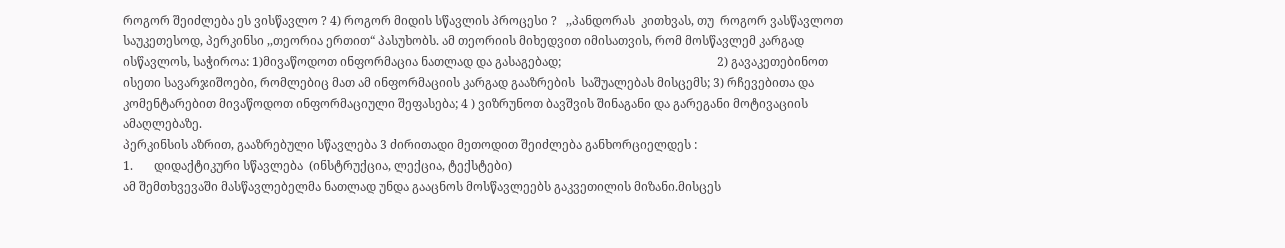როგორ შეიძლება ეს ვისწავლო ? 4) როგორ მიდის სწავლის პროცესი ?   ,,პანდორას  კითხვას, თუ  როგორ ვასწავლოთ საუკეთესოდ, პერკინსი ,,თეორია ერთით“ პასუხობს. ამ თეორიის მიხედვით იმისათვის, რომ მოსწავლემ კარგად ისწავლოს, საჭიროა: 1)მივაწოდოთ ინფორმაცია ნათლად და გასაგებად;                                                    2) გავაკეთებინოთ ისეთი სავარჯიშოები, რომლებიც მათ ამ ინფორმაციის კარგად გააზრების  საშუალებას მისცემს; 3) რჩევებითა და კომენტარებით მივაწოდოთ ინფორმაციული შეფასება; 4 ) ვიზრუნოთ ბავშვის შინაგანი და გარეგანი მოტივაციის ამაღლებაზე.
პერკინსის აზრით, გააზრებული სწავლება 3 ძირითადი მეთოდით შეიძლება განხორციელდეს :
1.       დიდაქტიკური სწავლება  (ინსტრუქცია, ლექცია, ტექსტები)
ამ შემთხვევაში მასწავლებელმა ნათლად უნდა გააცნოს მოსწავლეებს გაკვეთილის მიზანი.მისცეს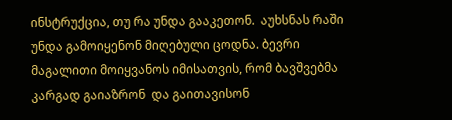ინსტრუქცია, თუ რა უნდა გააკეთონ.  აუხსნას რაში უნდა გამოიყენონ მიღებული ცოდნა. ბევრი მაგალითი მოიყვანოს იმისათვის, რომ ბავშვებმა კარგად გაიაზრონ  და გაითავისონ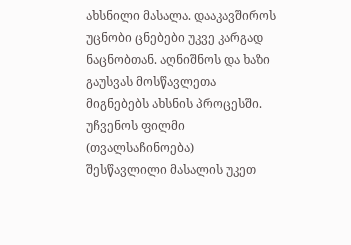ახსნილი მასალა. დააკავშიროს უცნობი ცნებები უკვე კარგად ნაცნობთან. აღნიშნოს და ხაზი გაუსვას მოსწავლეთა მიგნებებს ახსნის პროცესში. უჩვენოს ფილმი (თვალსაჩინოება)  შესწავლილი მასალის უკეთ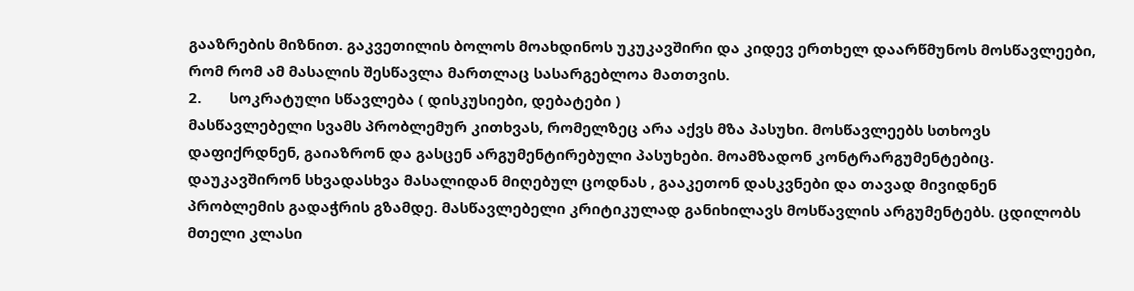გააზრების მიზნით. გაკვეთილის ბოლოს მოახდინოს უკუკავშირი და კიდევ ერთხელ დაარწმუნოს მოსწავლეები, რომ რომ ამ მასალის შესწავლა მართლაც სასარგებლოა მათთვის.
2.       სოკრატული სწავლება ( დისკუსიები, დებატები )
მასწავლებელი სვამს პრობლემურ კითხვას, რომელზეც არა აქვს მზა პასუხი. მოსწავლეებს სთხოვს დაფიქრდნენ, გაიაზრონ და გასცენ არგუმენტირებული პასუხები. მოამზადონ კონტრარგუმენტებიც. დაუკავშირონ სხვადასხვა მასალიდან მიღებულ ცოდნას , გააკეთონ დასკვნები და თავად მივიდნენ პრობლემის გადაჭრის გზამდე. მასწავლებელი კრიტიკულად განიხილავს მოსწავლის არგუმენტებს. ცდილობს მთელი კლასი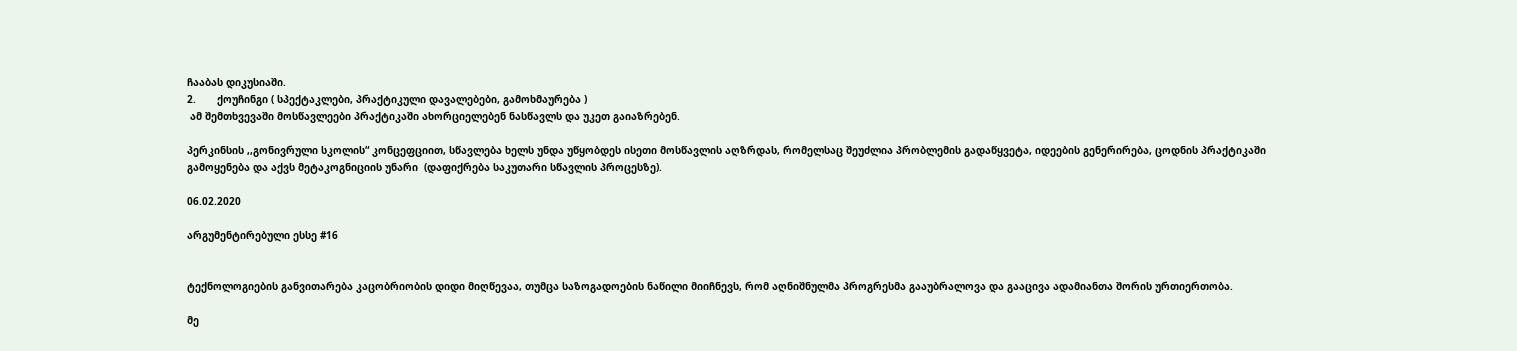ჩააბას დიკუსიაში.
2.       ქოუჩინგი ( სპექტაკლები, პრაქტიკული დავალებები, გამოხმაურება )
 ამ შემთხვევაში მოსწავლეები პრაქტიკაში ახორციელებენ ნასწავლს და უკეთ გაიაზრებენ.

პერკინსის ,,გონივრული სკოლის“ კონცეფციით, სწავლება ხელს უნდა უწყობდეს ისეთი მოსწავლის აღზრდას, რომელსაც შეუძლია პრობლემის გადაწყვეტა, იდეების გენერირება, ცოდნის პრაქტიკაში გამოყენება და აქვს მეტაკოგნიციის უნარი  (დაფიქრება საკუთარი სწავლის პროცესზე).

06.02.2020

არგუმენტირებული ესსე #16


ტექნოლოგიების განვითარება კაცობრიობის დიდი მიღწევაა, თუმცა საზოგადოების ნაწილი მიიჩნევს, რომ აღნიშნულმა პროგრესმა გააუბრალოვა და გააცივა ადამიანთა შორის ურთიერთობა.

მე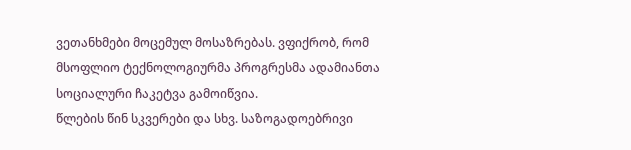ვეთანხმები მოცემულ მოსაზრებას. ვფიქრობ, რომ მსოფლიო ტექნოლოგიურმა პროგრესმა ადამიანთა სოციალური ჩაკეტვა გამოიწვია.
წლების წინ სკვერები და სხვ. საზოგადოებრივი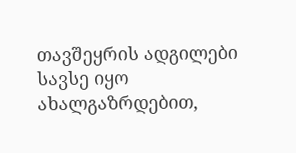თავშეყრის ადგილები სავსე იყო ახალგაზრდებით,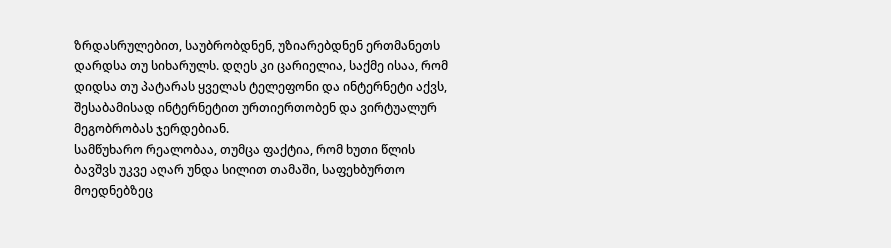ზრდასრულებით, საუბრობდნენ, უზიარებდნენ ერთმანეთს დარდსა თუ სიხარულს. დღეს კი ცარიელია, საქმე ისაა, რომ დიდსა თუ პატარას ყველას ტელეფონი და ინტერნეტი აქვს, შესაბამისად ინტერნეტით ურთიერთობენ და ვირტუალურ მეგობრობას ჯერდებიან.
სამწუხარო რეალობაა, თუმცა ფაქტია, რომ ხუთი წლის ბავშვს უკვე აღარ უნდა სილით თამაში, საფეხბურთო მოედნებზეც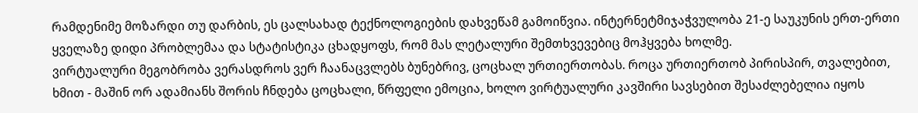რამდენიმე მოზარდი თუ დარბის, ეს ცალსახად ტექნოლოგიების დახვეწამ გამოიწვია. ინტერნეტმიჯაჭვულობა 21-ე საუკუნის ერთ-ერთი ყველაზე დიდი პრობლემაა და სტატისტიკა ცხადყოფს, რომ მას ლეტალური შემთხვევებიც მოჰყვება ხოლმე.
ვირტუალური მეგობრობა ვერასდროს ვერ ჩაანაცვლებს ბუნებრივ, ცოცხალ ურთიერთობას. როცა ურთიერთობ პირისპირ, თვალებით, ხმით - მაშინ ორ ადამიანს შორის ჩნდება ცოცხალი, წრფელი ემოცია, ხოლო ვირტუალური კავშირი სავსებით შესაძლებელია იყოს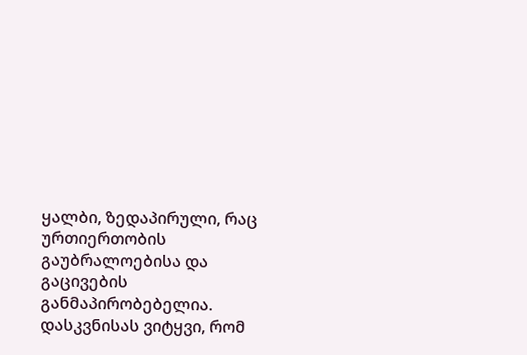ყალბი, ზედაპირული, რაც ურთიერთობის გაუბრალოებისა და გაცივების განმაპირობებელია.
დასკვნისას ვიტყვი, რომ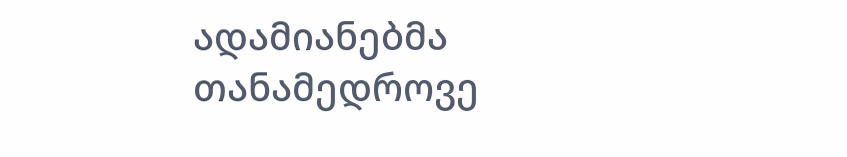ადამიანებმა თანამედროვე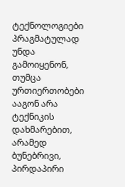ტექნოლოგიები პრაგმატულად უნდა გამოიყენონ, თუმცა ურთიერთობები ააგონ არა ტექნიკის დახმარებით, არამედ ბუნებრივი, პირდაპირი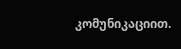კომუნიკაციით.